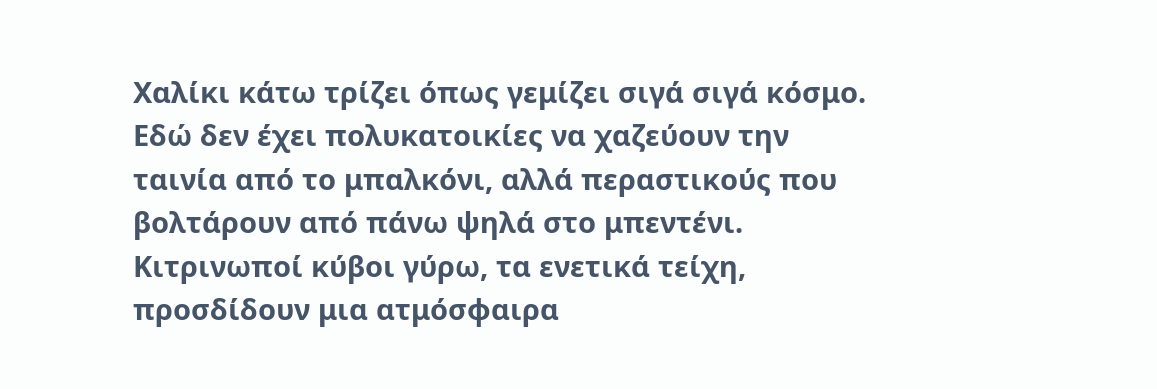Χαλίκι κάτω τρίζει όπως γεμίζει σιγά σιγά κόσμο. Εδώ δεν έχει πολυκατοικίες να χαζεύουν την ταινία από το μπαλκόνι, αλλά περαστικούς που βολτάρουν από πάνω ψηλά στο μπεντένι. Κιτρινωποί κύβοι γύρω, τα ενετικά τείχη, προσδίδουν μια ατμόσφαιρα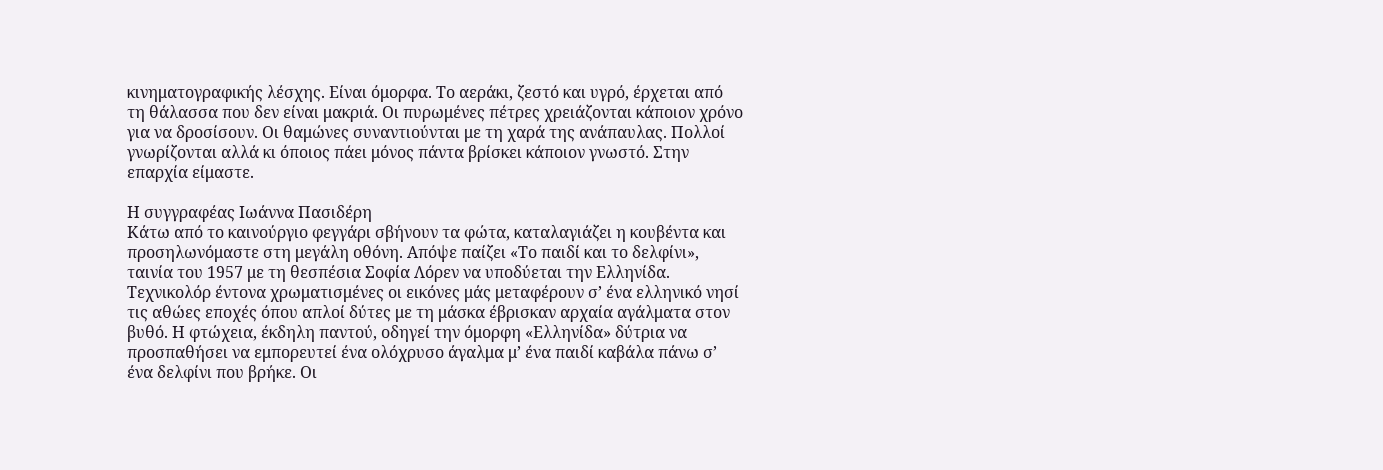κινηματογραφικής λέσχης. Είναι όμορφα. Το αεράκι, ζεστό και υγρό, έρχεται από τη θάλασσα που δεν είναι μακριά. Οι πυρωμένες πέτρες χρειάζονται κάποιον χρόνο για να δροσίσουν. Οι θαμώνες συναντιούνται με τη χαρά της ανάπαυλας. Πολλοί γνωρίζονται αλλά κι όποιος πάει μόνος πάντα βρίσκει κάποιον γνωστό. Στην επαρχία είμαστε.

Η συγγραφέας Ιωάννα Πασιδέρη
Κάτω από το καινούργιο φεγγάρι σβήνουν τα φώτα, καταλαγιάζει η κουβέντα και προσηλωνόμαστε στη μεγάλη οθόνη. Απόψε παίζει «Το παιδί και το δελφίνι», ταινία του 1957 με τη θεσπέσια Σοφία Λόρεν να υποδύεται την Ελληνίδα. Τεχνικολόρ έντονα χρωματισμένες οι εικόνες μάς μεταφέρουν σ’ ένα ελληνικό νησί τις αθώες εποχές όπου απλοί δύτες με τη μάσκα έβρισκαν αρχαία αγάλματα στον βυθό. Η φτώχεια, έκδηλη παντού, οδηγεί την όμορφη «Ελληνίδα» δύτρια να προσπαθήσει να εμπορευτεί ένα ολόχρυσο άγαλμα μ’ ένα παιδί καβάλα πάνω σ’ ένα δελφίνι που βρήκε. Οι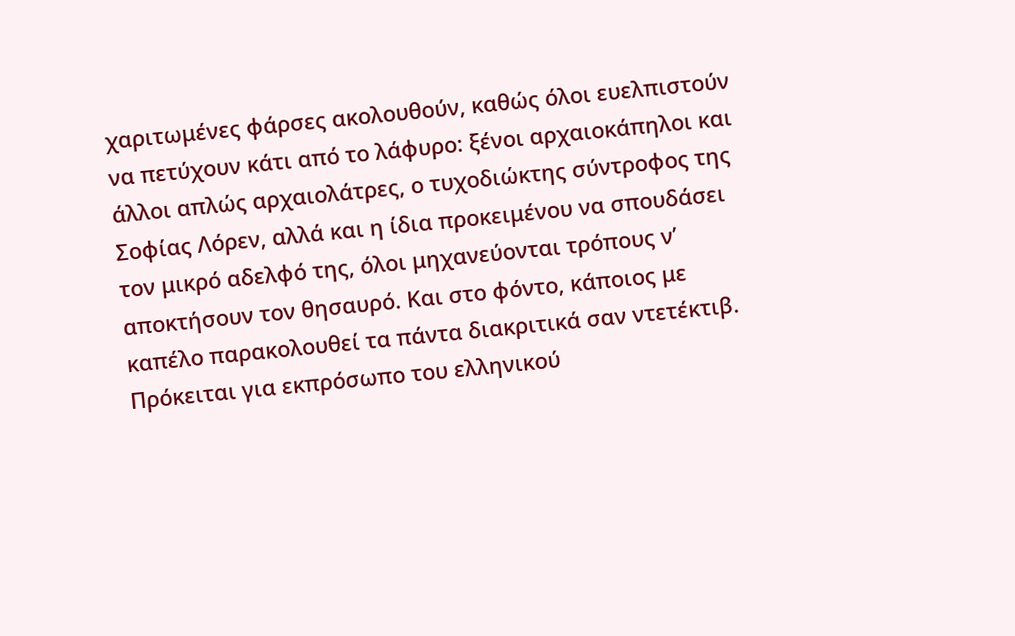χαριτωμένες φάρσες ακολουθούν, καθώς όλοι ευελπιστούν να πετύχουν κάτι από το λάφυρο: ξένοι αρχαιοκάπηλοι και άλλοι απλώς αρχαιολάτρες, ο τυχοδιώκτης σύντροφος της Σοφίας Λόρεν, αλλά και η ίδια προκειμένου να σπουδάσει τον μικρό αδελφό της, όλοι μηχανεύονται τρόπους ν’ αποκτήσουν τον θησαυρό. Και στο φόντο, κάποιος με καπέλο παρακολουθεί τα πάντα διακριτικά σαν ντετέκτιβ. Πρόκειται για εκπρόσωπο του ελληνικού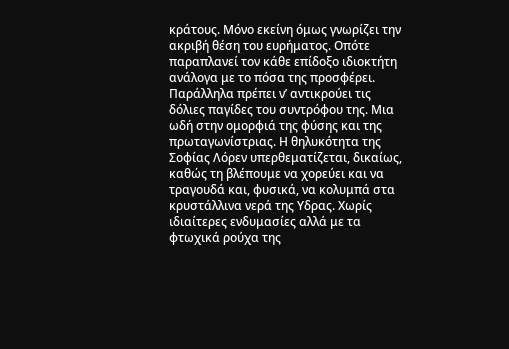κράτους. Μόνο εκείνη όμως γνωρίζει την ακριβή θέση του ευρήματος. Οπότε παραπλανεί τον κάθε επίδοξο ιδιοκτήτη ανάλογα με το πόσα της προσφέρει. Παράλληλα πρέπει ν’ αντικρούει τις δόλιες παγίδες του συντρόφου της. Μια ωδή στην ομορφιά της φύσης και της πρωταγωνίστριας. Η θηλυκότητα της Σοφίας Λόρεν υπερθεματίζεται, δικαίως, καθώς τη βλέπουμε να χορεύει και να τραγουδά και, φυσικά, να κολυμπά στα κρυστάλλινα νερά της Υδρας. Χωρίς ιδιαίτερες ενδυμασίες αλλά με τα φτωχικά ρούχα της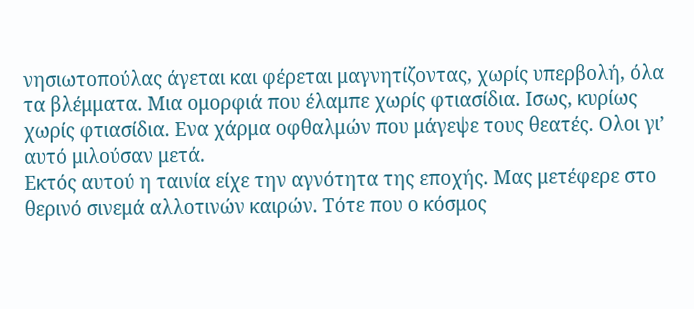νησιωτοπούλας άγεται και φέρεται μαγνητίζοντας, χωρίς υπερβολή, όλα τα βλέμματα. Μια ομορφιά που έλαμπε χωρίς φτιασίδια. Ισως, κυρίως χωρίς φτιασίδια. Ενα χάρμα οφθαλμών που μάγεψε τους θεατές. Ολοι γι’ αυτό μιλούσαν μετά.
Εκτός αυτού η ταινία είχε την αγνότητα της εποχής. Μας μετέφερε στο θερινό σινεμά αλλοτινών καιρών. Τότε που ο κόσμος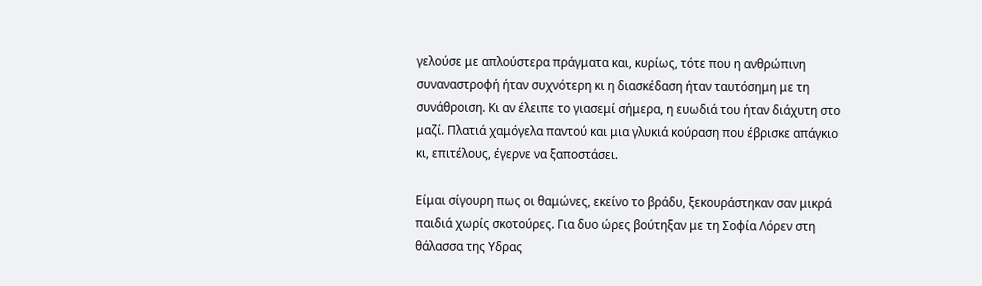γελούσε με απλούστερα πράγματα και, κυρίως, τότε που η ανθρώπινη συναναστροφή ήταν συχνότερη κι η διασκέδαση ήταν ταυτόσημη με τη συνάθροιση. Κι αν έλειπε το γιασεμί σήμερα, η ευωδιά του ήταν διάχυτη στο μαζί. Πλατιά χαμόγελα παντού και μια γλυκιά κούραση που έβρισκε απάγκιο κι, επιτέλους, έγερνε να ξαποστάσει.

Είμαι σίγουρη πως οι θαμώνες, εκείνο το βράδυ, ξεκουράστηκαν σαν μικρά παιδιά χωρίς σκοτούρες. Για δυο ώρες βούτηξαν με τη Σοφία Λόρεν στη θάλασσα της Υδρας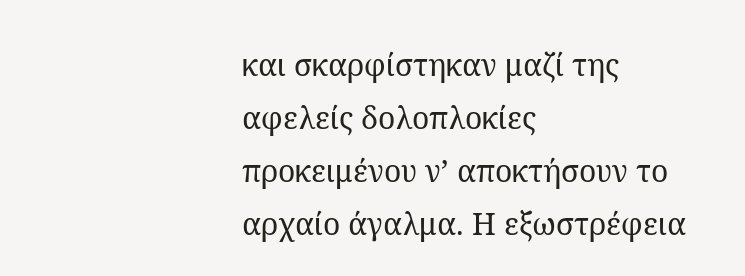και σκαρφίστηκαν μαζί της αφελείς δολοπλοκίες προκειμένου ν’ αποκτήσουν το αρχαίο άγαλμα. Η εξωστρέφεια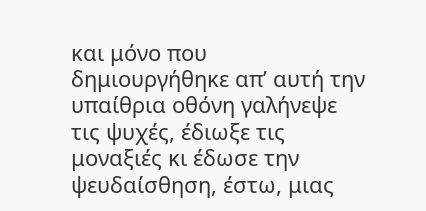και μόνο που δημιουργήθηκε απ’ αυτή την υπαίθρια οθόνη γαλήνεψε τις ψυχές, έδιωξε τις μοναξιές κι έδωσε την ψευδαίσθηση, έστω, μιας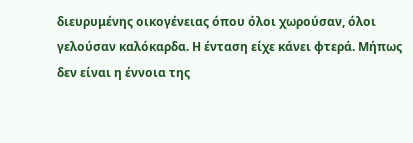διευρυμένης οικογένειας όπου όλοι χωρούσαν, όλοι γελούσαν καλόκαρδα. Η ένταση είχε κάνει φτερά. Μήπως δεν είναι η έννοια της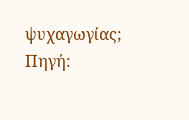ψυχαγωγίας;
Πηγή: